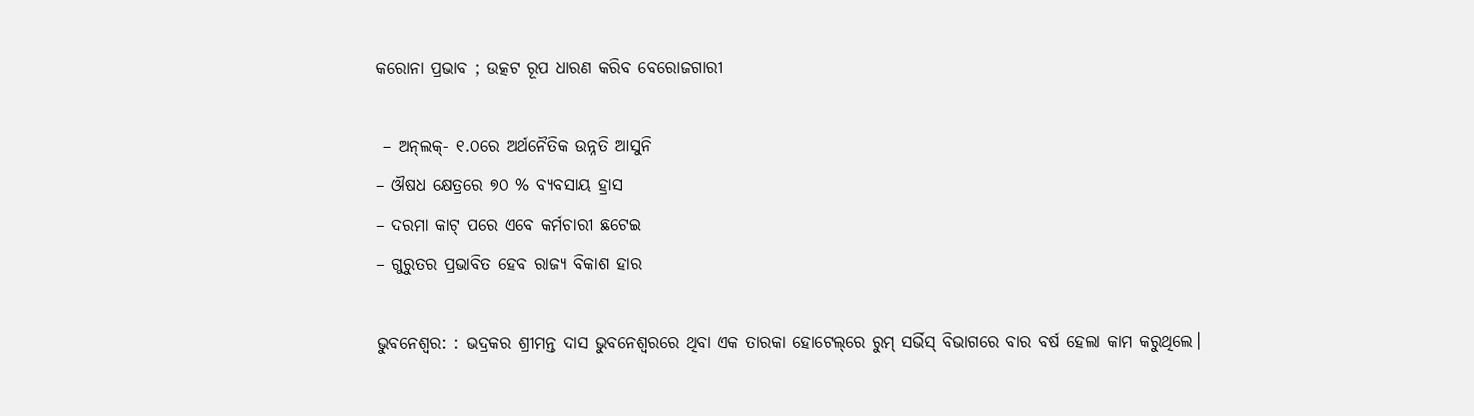କରୋନା ପ୍ରଭାବ ; ଉତ୍କଟ ରୂପ ଧାରଣ କରିବ ବେରୋଜଗାରୀ

 – ଅନ୍‌ଲକ୍- ୧.୦ରେ ଅର୍ଥନୈତିକ ଉନ୍ନତି ଆସୁନି
– ଔଷଧ କ୍ଷେତ୍ରରେ ୭୦ % ବ୍ୟବସାୟ ହ୍ରାସ
– ଦରମା କାଟ୍‌ ପରେ ଏବେ କର୍ମଚାରୀ ଛଟେଇ
– ଗୁରୁତର ପ୍ରଭାବିତ ହେବ ରାଜ୍ୟ ବିକାଶ ହାର

ଭୁବନେଶ୍ବର: : ଭଦ୍ରକର ଶ୍ରୀମନ୍ତ ଦାସ ଭୁବନେଶ୍ବରରେ ଥିବା ଏକ ତାରକା ହୋଟେଲ୍‌ରେ ରୁମ୍ ସର୍ଭିସ୍ ବିଭାଗରେ ବାର ବର୍ଷ ହେଲା କାମ କରୁଥିଲେ।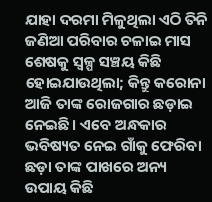ଯାହା ଦରମା ମିଳୁଥିଲା ଏଠି ତିନି ଜଣିଆ ପରିବାର ଚଳାଇ ମାସ ଶେଷକୁ ସ୍ବଳ୍ପ ସଞ୍ଚୟ କିଛି ହୋଇଯାଉଥିଲା; କିନ୍ତୁ କରୋନା ଆଜି ତାଙ୍କ ରୋଜଗାର ଛଡ଼ାଇ ନେଇଛି। ଏବେ ଅନ୍ଧକାର ଭବିଷ୍ୟତ ନେଇ ଗାଁକୁ ଫେରିବା ଛଡ଼ା ତାଙ୍କ ପାଖରେ ଅନ୍ୟ ଉପାୟ କିଛି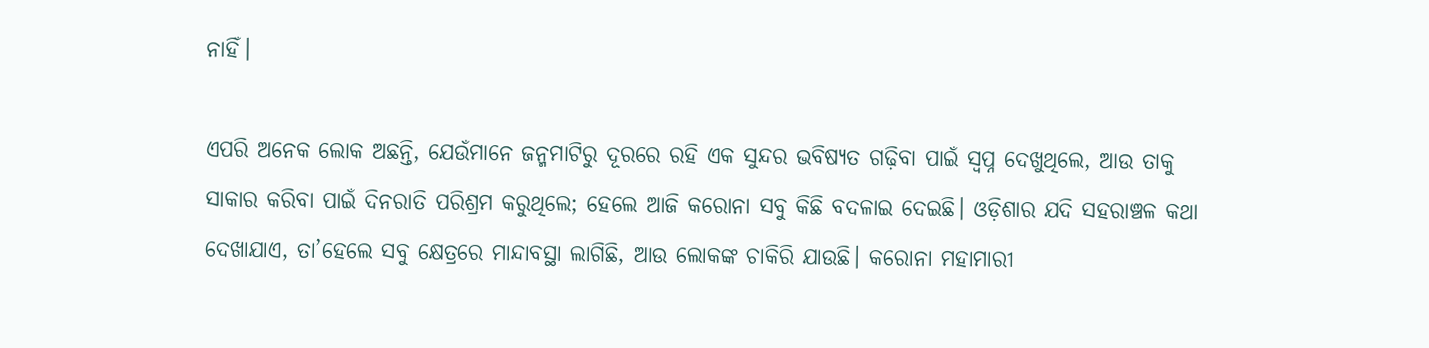ନାହିଁ।

ଏପରି ଅନେକ ଲୋକ ଅଛନ୍ତି, ଯେଉଁମାନେ ଜନ୍ମମାଟିରୁ ଦୂରରେ ରହି ଏକ ସୁନ୍ଦର ଭବିଷ୍ୟତ ଗଢ଼ିବା ପାଇଁ ସ୍ବପ୍ନ ଦେଖୁଥିଲେ, ଆଉ ତାକୁ ସାକାର କରିବା ପାଇଁ ଦିନରାତି ପରିଶ୍ରମ କରୁଥିଲେ; ହେଲେ ଆଜି କରୋନା ସବୁ କିଛି ବଦଳାଇ ଦେଇଛି। ଓଡ଼ିଶାର ଯଦି ସହରାଞ୍ଚଳ କଥା ଦେଖାଯାଏ, ତା’ହେଲେ ସବୁ କ୍ଷେତ୍ରରେ ମାନ୍ଦାବସ୍ଥା ଲାଗିଛି, ଆଉ ଲୋକଙ୍କ ଚାକିରି ଯାଉଛି। କରୋନା ମହାମାରୀ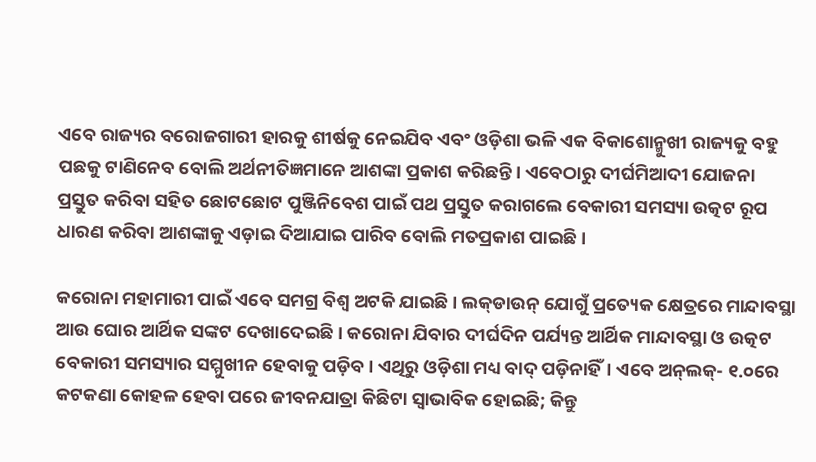ଏବେ ରାଜ୍ୟର ବରୋଜଗାରୀ ହାରକୁ ଶୀର୍ଷକୁ ନେଇଯିବ ଏବଂ ଓଡ଼ିଶା ଭଳି ଏକ ବିକାଶୋନ୍ମୁଖୀ ରାଜ୍ୟକୁ ବହୁ ପଛକୁ ଟାଣିନେବ ବୋଲି ଅର୍ଥନୀତିଜ୍ଞମାନେ ଆଶଙ୍କା ପ୍ରକାଶ କରିଛନ୍ତି। ଏବେଠାରୁ ଦୀର୍ଘମିଆଦୀ ଯୋଜନା ପ୍ରସ୍ତୁତ କରିବା ସହିତ ଛୋଟଛୋଟ ପୁଞ୍ଜିନିବେଶ ପାଇଁ ପଥ ପ୍ରସ୍ତୁତ କରାଗଲେ ବେକାରୀ ସମସ୍ୟା ଉତ୍କଟ ରୂପ ଧାରଣ କରିବା ଆଶଙ୍କାକୁ ଏଡ଼ାଇ ଦିଆଯାଇ ପାରିବ ବୋଲି ମତପ୍ରକାଶ ପାଇଛି।

କରୋନା ମହାମାରୀ ପାଇଁ ଏବେ ସମଗ୍ର ବିଶ୍ବ ଅଟକି ଯାଇଛି। ଲକ୍‌ଡାଉନ୍ ଯୋଗୁଁ ପ୍ରତ୍ୟେକ କ୍ଷେତ୍ରରେ ମାନ୍ଦାବସ୍ଥା ଆଉ ଘୋର ଆର୍ଥିକ ସଙ୍କଟ ଦେଖାଦେଇଛି। କରୋନା ଯିବାର ଦୀର୍ଘଦିନ ପର୍ଯ୍ୟନ୍ତ ଆର୍ଥିକ ମାନ୍ଦାବସ୍ଥା ଓ ଉତ୍କଟ ବେକାରୀ ସମସ୍ୟାର ସମ୍ମୁଖୀନ ହେବାକୁ ପଡ଼ିବ। ଏଥିରୁ ଓଡ଼ିଶା ମଧ୍ୟ ବାଦ୍ ପଡ଼ିନାହିଁ। ଏବେ ଅନ୍‌ଲକ୍- ୧.୦ରେ କଟକଣା କୋହଳ ହେବା ପରେ ଜୀବନଯାତ୍ରା କିଛିଟା ସ୍ବାଭାବିକ ହୋଇଛି; କିନ୍ତୁ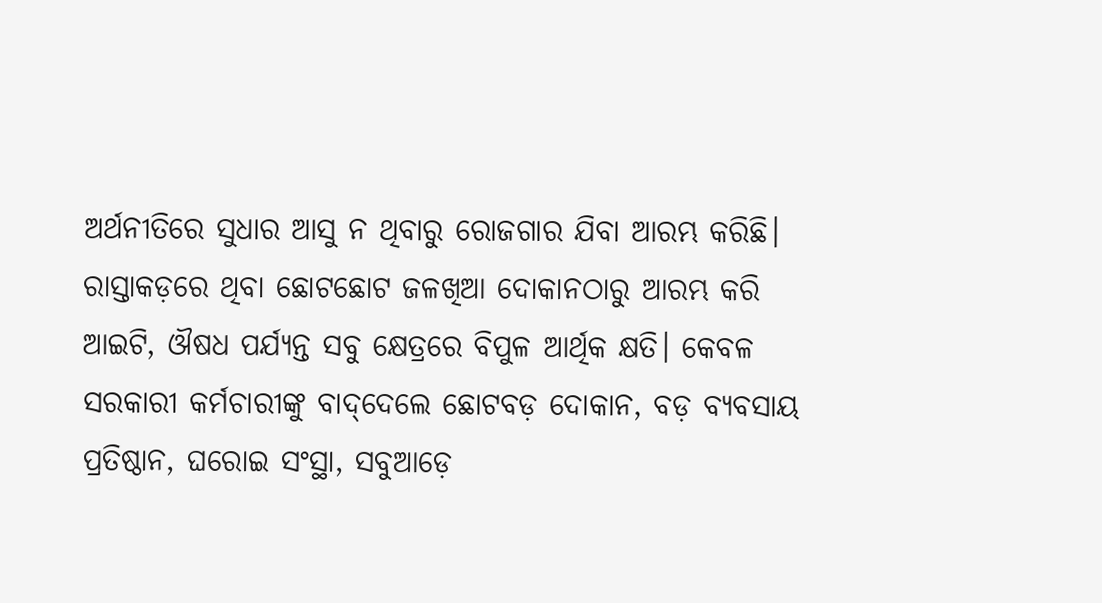ଅର୍ଥନୀତିରେ ସୁଧାର ଆସୁ ନ ଥିବାରୁ ରୋଜଗାର ଯିବା ଆରମ୍ଭ କରିଛି। ରାସ୍ତାକଡ଼ରେ ଥିବା ଛୋଟଛୋଟ ଜଳଖିଆ ଦୋକାନଠାରୁ ଆରମ୍ଭ କରି ଆଇଟି, ଔଷଧ ପର୍ଯ୍ୟନ୍ତ ସବୁ କ୍ଷେତ୍ରରେ ବିପୁଳ ଆର୍ଥିକ କ୍ଷତି। କେବଳ ସରକାରୀ କର୍ମଚାରୀଙ୍କୁ ବାଦ୍‌ଦେଲେ ଛୋଟବଡ଼ ଦୋକାନ, ବଡ଼ ବ୍ୟବସାୟ ପ୍ରତିଷ୍ଠାନ, ଘରୋଇ ସଂସ୍ଥା, ସବୁଆଡ଼େ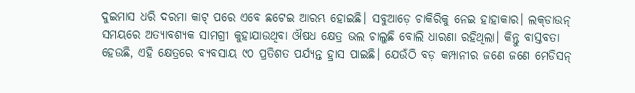ଦୁଇମାସ ଧରି ଦରମା କାଟ୍‌ ପରେ ଏବେ ଛଟେଇ ଆରମ୍ଭ ହୋଇଛି। ସବୁଆଡ଼େ ଚାକିରିକୁ ନେଇ ହାହାକାର। ଲକ୍‌ଡାଉନ୍ ସମୟରେ ଅତ୍ୟାବଶ୍ୟକ ସାମଗ୍ରୀ କୁହାଯାଉଥିବା ଔଷଧ କ୍ଷେତ୍ର ଭଲ ଚାଲୁଛି ବୋଲି ଧାରଣା ରହିଥିଲା। କିନ୍ତୁ ବାସ୍ତବତା ହେଉଛି, ଏହି କ୍ଷେତ୍ରରେ ବ୍ୟବସାୟ ୯୦ ପ୍ରତିଶତ ପର୍ଯ୍ୟନ୍ତ ହ୍ରାସ ପାଇଛି। ଯେଉଁଠି ବଡ଼ କମ୍ପାନୀର ଜଣେ ଜଣେ ମେଡିସନ୍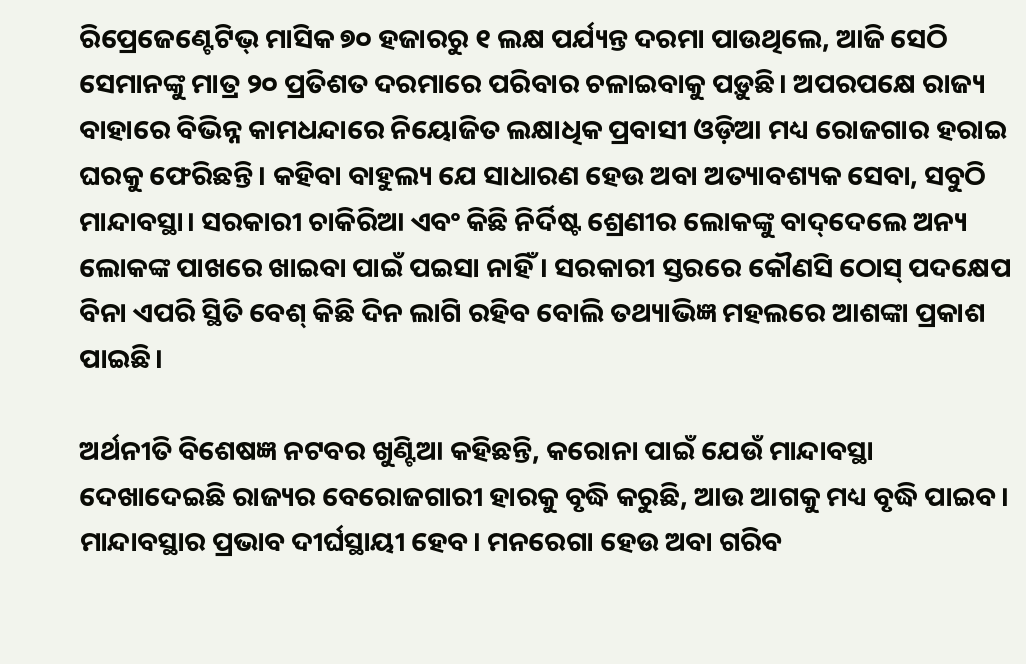ରିପ୍ରେଜେଣ୍ଟେଟିଭ୍ ମାସିକ ୭୦ ହଜାରରୁ ୧ ଲକ୍ଷ ପର୍ଯ୍ୟନ୍ତ ଦରମା ପାଉଥିଲେ, ଆଜି ସେଠି ସେମାନଙ୍କୁ ମାତ୍ର ୨୦ ପ୍ରତିଶତ ଦରମାରେ ପରିବାର ଚଳାଇବାକୁ ପଡ଼ୁଛି। ଅପରପକ୍ଷେ ରାଜ୍ୟ ବାହାରେ ବିଭିନ୍ନ କାମଧନ୍ଦାରେ ନିୟୋଜିତ ଲକ୍ଷାଧିକ ପ୍ରବାସୀ ଓଡ଼ିଆ ମଧ୍ୟ ରୋଜଗାର ହରାଇ ଘରକୁ ଫେରିଛନ୍ତି। କହିବା ବାହୁଲ୍ୟ ଯେ ସାଧାରଣ ହେଉ ଅବା ଅତ୍ୟାବଶ୍ୟକ ସେବା, ସବୁଠି ମାନ୍ଦାବସ୍ଥା। ସରକାରୀ ଚାକିରିଆ ଏବଂ କିଛି ନିର୍ଦିଷ୍ଟ ଶ୍ରେଣୀର ଲୋକଙ୍କୁ ବାଦ୍‌ଦେଲେ ଅନ୍ୟ ଲୋକଙ୍କ ପାଖରେ ଖାଇବା ପାଇଁ ପଇସା ନାହିଁ। ସରକାରୀ ସ୍ତରରେ କୌଣସି ଠୋସ୍ ପଦକ୍ଷେପ ବିନା ଏପରି ସ୍ଥିତି ବେଶ୍ କିଛି ଦିନ ଲାଗି ରହିବ ବୋଲି ତଥ୍ୟାଭିଜ୍ଞ ମହଲରେ ଆଶଙ୍କା ପ୍ରକାଶ ପାଇଛି।

ଅର୍ଥନୀତି ବିଶେଷଜ୍ଞ ନଟବର ଖୁଣ୍ଟିଆ କହିଛନ୍ତି, କରୋନା ପାଇଁ ଯେଉଁ ମାନ୍ଦାବସ୍ଥା ଦେଖାଦେଇଛି ରାଜ୍ୟର ବେରୋଜଗାରୀ ହାରକୁ ବୃଦ୍ଧି କରୁଛି, ଆଉ ଆଗକୁ ମଧ୍ୟ ବୃଦ୍ଧି ପାଇବ। ମାନ୍ଦାବସ୍ଥାର ପ୍ରଭାବ ଦୀର୍ଘସ୍ଥାୟୀ ହେବ। ମନରେଗା ହେଉ ଅବା ଗରିବ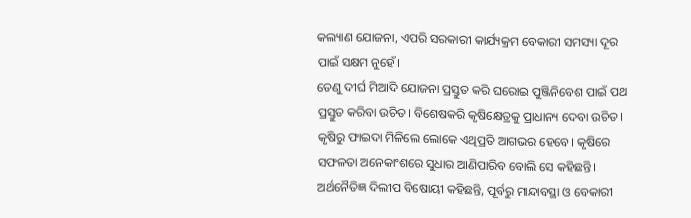କଲ୍ୟାଣ ଯୋଜନା, ଏପରି ସରକାରୀ କାର୍ଯ୍ୟକ୍ରମ ବେକାରୀ ସମସ୍ୟା ଦୂର ପାଇଁ ସକ୍ଷମ ନୁହେଁ।
ତେଣୁ ଦୀର୍ଘ ମିଆଦି ଯୋଜନା ପ୍ରସ୍ତୁତ କରି ଘରୋଇ ପୁଞ୍ଜିନିବେଶ ପାଇଁ ପଥ ପ୍ରସ୍ତୁତ କରିବା ଉଚିତ। ବିଶେଷକରି କୃଷିକ୍ଷେତ୍ରକୁ ପ୍ରାଧାନ୍ୟ ଦେବା ଉଚିତ। କୃଷିରୁ ଫାଇଦା ମିଳିଲେ ଲୋକେ ଏଥିପ୍ରତି ଆଗଭର ହେବେ। କୃଷିରେ ସଫଳତା ଅନେକାଂଶରେ ସୁଧାର ଆଣିପାରିବ ବୋଲି ସେ କହିଛନ୍ତି। ଅର୍ଥନୈତିଜ୍ଞ ଦିଲୀପ ବିଷୋୟୀ କହିଛନ୍ତି, ପୂର୍ବରୁ ମାନ୍ଦାବସ୍ଥା ଓ ବେକାରୀ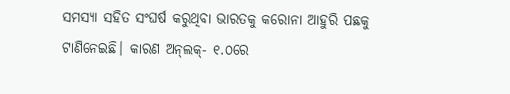ସମସ୍ୟା ସହିତ ସଂଘର୍ଷ କରୁଥିବା ଭାରତକୁ କରୋନା ଆହୁରି ପଛକୁ ଟାଣିନେଇଛି। କାରଣ ଅନ୍‌ଲକ୍- ୧.୦ରେ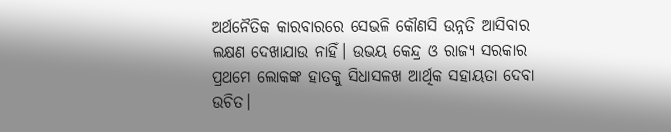ଅର୍ଥନୈତିକ କାରବାରରେ ସେଭଳି କୌଣସି ଉନ୍ନତି ଆସିବାର ଲକ୍ଷଣ ଦେଖାଯାଉ ନାହିଁ। ଉଭୟ କେନ୍ଦ୍ର ଓ ରାଜ୍ୟ ସରକାର ପ୍ରଥମେ ଲୋକଙ୍କ ହାତକୁ ସିଧାସଳଖ ଆର୍ଥିକ ସହାୟତା ଦେବା ଉଚିତ।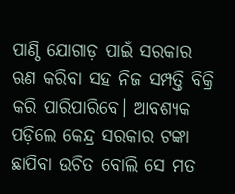ପାଣ୍ଠି ଯୋଗାଡ଼ ପାଇଁ ସରକାର ଋଣ କରିବା ସହ ନିଜ ସମ୍ପତ୍ତି ବିକ୍ରି କରି ପାରିପାରିବେ। ଆବଶ୍ୟକ ପଡ଼ିଲେ କେନ୍ଦ୍ର ସରକାର ଟଙ୍କା ଛାପିବା ଉଚିତ ବୋଲି ସେ ମତ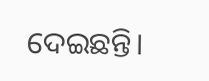ଦେଇଛନ୍ତି।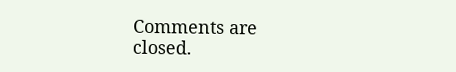Comments are closed.